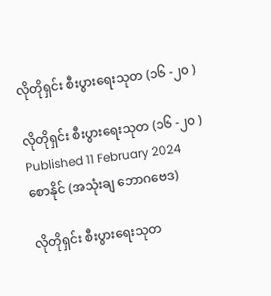လိုတိုရှင်း စီးပွားရေးသုတ (၁၆ -၂၀ )

လိုတိုရှင်း စီးပွားရေးသုတ (၁၆ -၂၀ )
Published 11 February 2024
စောနိုင် (အသုံးချ ဘောဂဗေဒ)

လိုတိုရှင်း စီးပွားရေးသုတ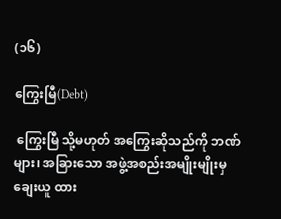(၁၆)

ကြွေးမြီ(Debt)

 ကြွေးမြီ သို့မဟုတ် အကြွေးဆိုသည်ကို ဘဏ်များ၊ အခြားသော အဖွဲ့အစည်းအမျိုးမျိုးမှ ချေးယူ ထား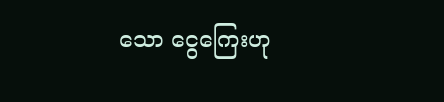သော ငွေကြေးဟု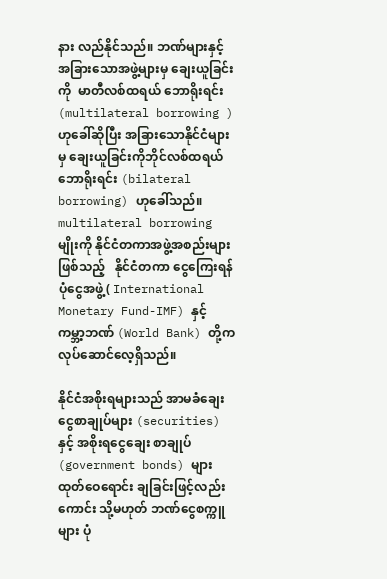နား လည်နိုင်သည်။ ဘဏ်များနှင့် အခြားသောအဖွဲ့များမှ ချေးယူခြင်းကို  မာတီလစ်ထရယ် ဘောရိုးရင်း (multilateral borrowing ) ဟုခေါ်ဆိုပြီး အခြားသောနိုင်ငံများမှ ချေးယူခြင်းကိုဘိုင်လစ်ထရယ်ဘောရိုးရင်း (bilateral borrowing) ဟုခေါ်သည်။ multilateral borrowing မျိုးကို နိုင်ငံတကာအဖွဲ့အစည်းများဖြစ်သည့်   နိုင်ငံတကာ ငွေကြေးရန်ပုံငွေအဖွဲ့( International Monetary Fund-IMF) နှင့် ကမ္ဘာ့ဘဏ် (World Bank) တို့ကလုပ်ဆောင်လေ့ရှိသည်။

နိုင်ငံအစိုးရများသည် အာမခံချေးငွေစာချုပ်များ (securities) နှင့် အစိုးရငွေချေး စာချုပ် (government bonds) များ ထုတ်ဝေရောင်း ချခြင်းဖြင့်လည်းကောင်း သို့မဟုတ် ဘဏ်ငွေစက္ကူများ ပုံ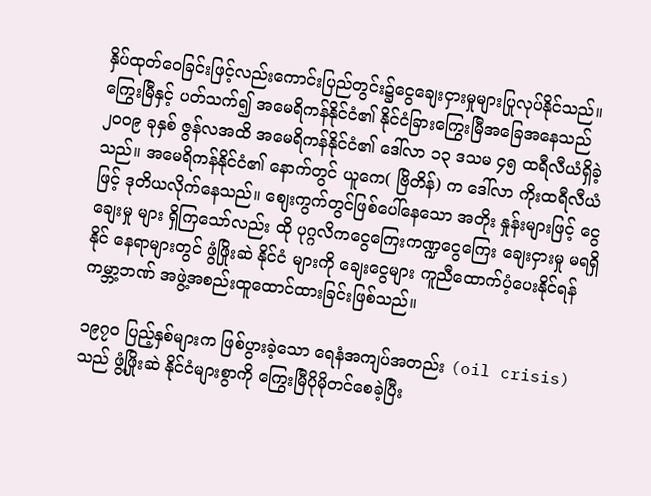နှိပ်ထုတ်ဝေခြင်းဖြင့်လည်းကောင်းပြည်တွင်း၌ငွေချေးငှားမှုများပြုလုပ်နိုင်သည်။ ကြွေးမြီနှင့် ပတ်သက်၍ အမေရိကန်နိုင်ငံ၏ နိုင်ငံခြားကြွေးမြီအခြေအနေသည် ၂၀၀၉ ခုနှစ် ဇွန်လအထိ အမေရိကန်နိုင်ငံ၏ ဒေါ်လာ ၁၃ ဒသမ ၄၅ ထရီလီယံရှိခဲ့သည်။ အမေရိကန်နိုင်ငံ၏ နောက်တွင် ယူကေ( ဗြိတိန်) က ဒေါ်လာ ကိုးထရီလီယံဖြင့် ဒုတိယလိုက်နေသည်။ စျေးကွက်တွင်ဖြစ်ပေါ်နေသော အတိုး နှုန်းများဖြင့် ငွေချေးမှု များ ရှိကြသော်လည်း ထို ပုဂ္ဂလိကငွေကြေးကဏ္ဍငွေကြေး ချေးငှားမှု မရရှိနိုင် နေရာများတွင် ဖွံဖြိုးဆဲ နိုင်ငံ များကို ချေးငွေများ ကူညီထောက်ပံ့ပေးနိုင်ရန် ကမ္ဘာ့ဘဏ် အဖွဲ့အစည်းထူထောင်ထားခြင်းဖြစ်သည်။

၁၉၇၀ ပြည့်နှစ်များက ဖြစ်ပွားခဲ့သော ရေနံအကျပ်အတည်း (oil crisis) သည် ဖွံ့ဖြိုးဆဲ နိုင်ငံများစွာကို ကြွေးမြီပိုမိုတင်စေခဲ့ပြီး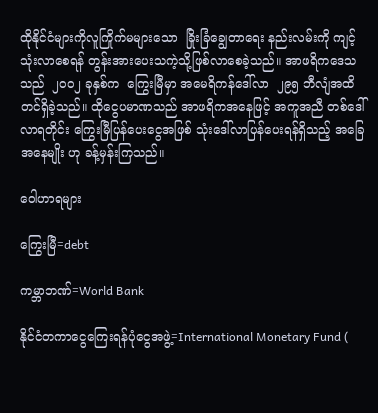ထိုနိုင်ငံများကိုလူကြိုက်မများသော  ခြိုးခြံချွေတာရေး နည်းလမ်းကို ကျင့်သုံးလာစေရန် တွန်းအားပေးသကဲ့သို့ဖြစ်လာစေခဲ့သည်။ အာဖရိကဒေသသည်  ၂၀၀၂ ခုနှစ်က  ကြွေးမြီမှာ အမေရိကန်ဒေါ်လာ  ၂၉၅ ဘီလျံအထိတင်ရှိခဲ့သည်။ ထိုငွေပမာဏသည် အာဖရိကအနေဖြင့် အကူအညီ တစ်ဒေါ်လာရတိုင်း ကြွေးမြီပြန်ပေးငွေအဖြစ် သုံးဒေါ်လာပြန်ပေးရန်ရှိသည့် အခြေအနေမျိုး ဟု ခန့်မှန်းကြသည်။

ဝေါဟာရများ

ကြွေးမြီ=debt

ကမ္ဘာဘဏ်=World Bank

နိုင်ငံတကာငွေကြေးရန်ပုံငွေအဖွဲ့=International Monetary Fund (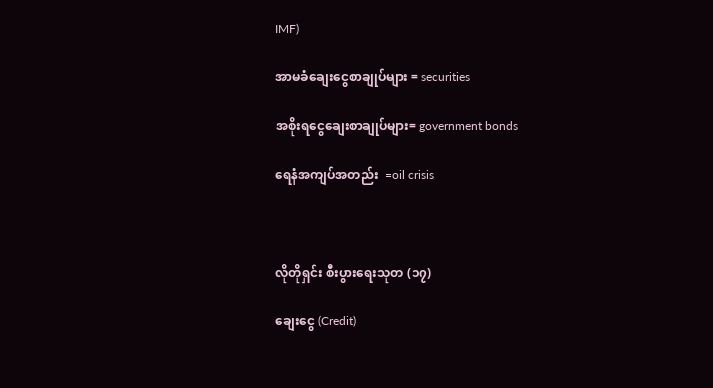IMF)

အာမခံချေးငွေစာချုပ်များ = securities

အစိုးရငွေချေးစာချုပ်များ= government bonds

ရေနံအကျပ်အတည်း  =oil crisis



လိုတိုရှင်း စီးပွားရေးသုတ (၁၇)

ချေးငွေ (Credit)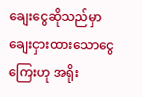ချေးငွေဆိုသည်မှာ ချေးငှားထားသောငွေကြေးဟု အရိုး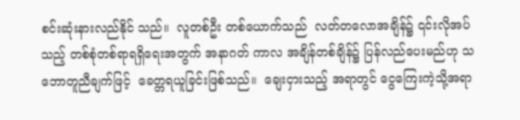စင်းဆုံးနားလည်နိုင် သည်။  လူတစ်ဦး တစ်ယောက်သည်  လတ်တလောအချိန်၌ ၎င်းလိုအပ်သည့် တစ်စုံတစ်ရာရရှိရေးအတွက် အနာဂတ် ကာလ အချိန်တစ်ချိန်၌ ပြန်လည်ပေးမည်ဟု သဘောတူညီချက်ဖြင့်  ခေတ္တရယူခြင်းဖြစ်သည်။  ချေးငှားသည့် အရာတွင် ငွေကြေးကဲ့သို့အရာ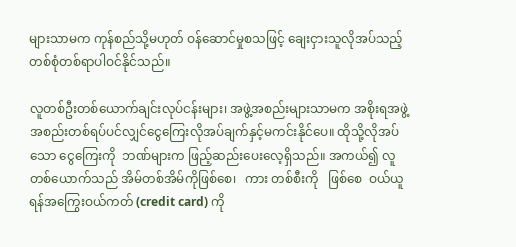များသာမက ကုန်စည်သို့မဟုတ် ဝန်ဆောင်မှုစသဖြင့် ချေးငှားသူလိုအပ်သည့် တစ်စုံတစ်ရာပါဝင်နိုင်သည်။

လူတစ်ဦးတစ်ယောက်ချင်းလုပ်ငန်းများ၊ အဖွဲ့အစည်းများသာမက အစိုးရအဖွဲ့အစည်းတစ်ရပ်ပင်လျှင်ငွေကြေးလိုအပ်ချက်နှင့်မကင်းနိုင်ပေ။ ထိုသို့လိုအပ်သော ငွေကြေးကို  ဘဏ်များက ဖြည့်ဆည်းပေးလေ့ရှိသည်။ အကယ်၍ လူတစ်ယောက်သည် အိမ်တစ်အိမ်ကိုဖြစ်စေ၊   ကား တစ်စီးကို   ဖြစ်စေ  ဝယ်ယူရန်အကြွေးဝယ်ကတ် (credit card) ကို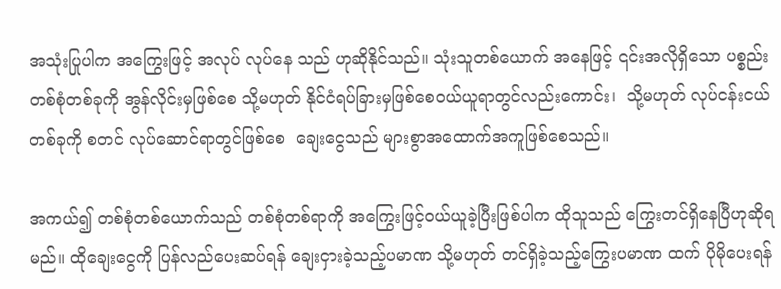အသုံးပြုပါက အကြွေးဖြင့် အလုပ် လုပ်နေ သည် ဟုဆိုနိုင်သည်။ သုံးသူတစ်ယောက် အနေဖြင့် ၎င်းအလိုရှိသော ပစ္စည်း တစ်စုံတစ်ခုကို အွန်လိုင်းမှဖြစ်စေ သို့မဟုတ် နိုင်ငံရပ်ခြားမှဖြစ်စေဝယ်ယူရာတွင်လည်းကောင်း၊  သို့မဟုတ် လုပ်ငန်းငယ် တစ်ခုကို စတင် လုပ်ဆောင်ရာတွင်ဖြစ်စေ  ချေးငွေသည် များစွာအထောက်အကူဖြစ်စေသည်။

အကယ်၍ တစ်စုံတစ်ယောက်သည် တစ်စုံတစ်ရာကို အကြွေးဖြင့်ဝယ်ယူခဲ့ပြီးဖြစ်ပါက ထိုသူသည် ကြွေးတင်ရှိနေပြီဟုဆိုရမည်။ ထိုချေးငွေကို ပြန်လည်ပေးဆပ်ရန် ချေးငှားခဲ့သည့်ပမာဏ သို့မဟုတ် တင်ရှိခဲ့သည့်ကြွေးပမာဏ ထက် ပိုမိုပေးရန်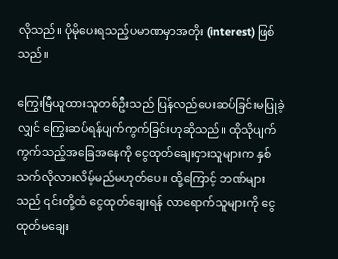လိုသည်။ ပိုမိုပေးရသည့်ပမာဏမှာအတိုး (interest) ဖြစ်သည်။

ကြွေးမြီယူထားသူတစ်ဦးသည် ပြန်လည်ပေးဆပ်ခြင်းမပြုခဲ့လျှင် ကြွေးဆပ်ရန်ပျက်ကွက်ခြင်းဟုဆိုသည်။ ထိုသိုပျက်ကွက်သည့်အခြေအနေကို ငွေထုတ်ချေးငှားသူများက နှစ်သက်လိုလားလိမ့်မည်မဟုတ်ပေ။ ထို့ကြောင့် ဘဏ်များသည် ၎င်းတို့ထံ ငွေထုတ်ချေးရန် လာရောက်သူများကို ငွေထုတ်မချေး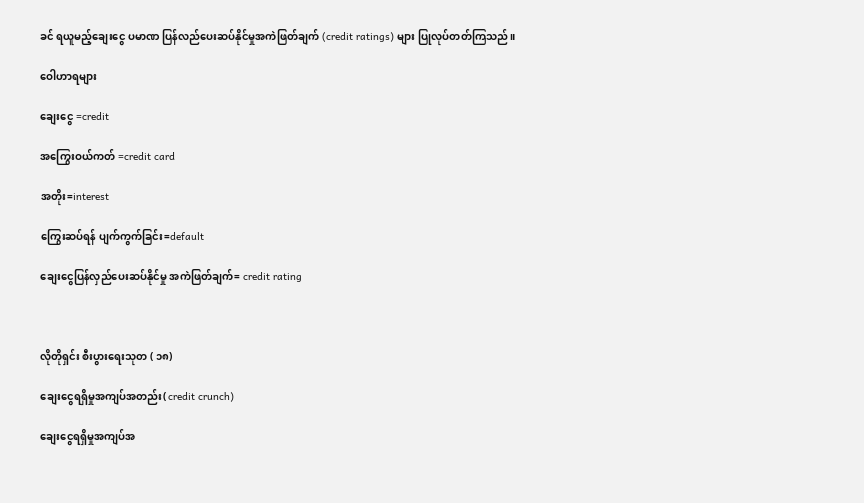ခင် ရယူမည့်ချေးငွေ ပမာဏ ပြန်လည်ပေးဆပ်နိုင်မှုအကဲဖြတ်ချက် (credit ratings) များ ပြုလုပ်တတ်ကြသည်။

ဝေါဟာရများ

ချေးငွေ =credit

အကြွေးဝယ်ကတ် =credit card

အတိုး=interest

ကြွေးဆပ်ရန် ပျက်ကွက်ခြင်း=default

ချေးငွေပြန်လှည်ပေးဆပ်နိုင်မှု အကဲဖြတ်ချက်= credit rating



လိုတိုရှင်း စီးပွားရေးသုတ ( ၁၈)

ချေးငွေရရှိမှုအကျပ်အတည်း( credit crunch)

ချေးငွေရရှိမှုအကျပ်အ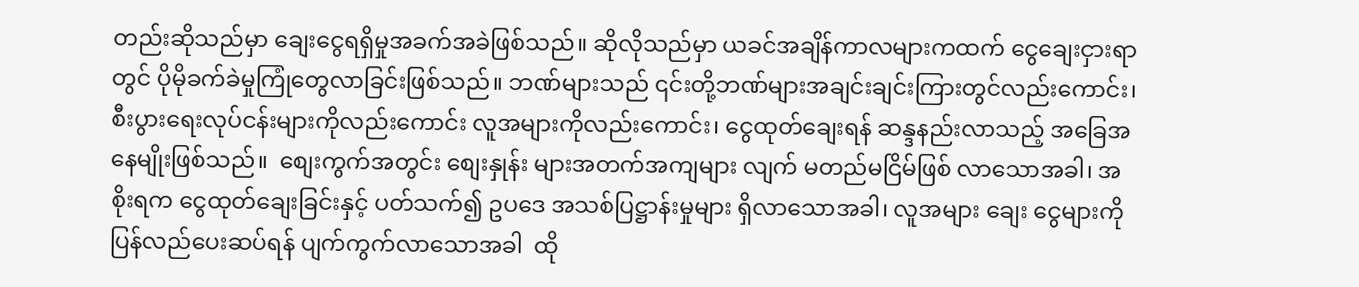တည်းဆိုသည်မှာ ချေးငွေရရှိမှုအခက်အခဲဖြစ်သည်။ ဆိုလိုသည်မှာ ယခင်အချိန်ကာလများကထက် ငွေချေးငှားရာတွင် ပိုမိုခက်ခဲမှုကြုံတွေလာခြင်းဖြစ်သည်။ ဘဏ်များသည် ၎င်းတို့ဘဏ်များအချင်းချင်းကြားတွင်လည်းကောင်း၊ စီးပွားရေးလုပ်ငန်းများကိုလည်းကောင်း လူအများကိုလည်းကောင်း၊ ငွေထုတ်ချေးရန် ဆန္ဒနည်းလာသည့် အခြေအနေမျိုးဖြစ်သည်။  စျေးကွက်အတွင်း စျေးနှုန်း များအတက်အကျများ လျက် မတည်မငြိမ်ဖြစ် လာသောအခါ၊ အစိုးရက ငွေထုတ်ချေးခြင်းနှင့် ပတ်သက်၍ ဥပဒေ အသစ်ပြဋ္ဌာန်းမှုများ ရှိလာသောအခါ၊ လူအများ ချေး ငွေများကိုပြန်လည်ပေးဆပ်ရန် ပျက်ကွက်လာသောအခါ  ထို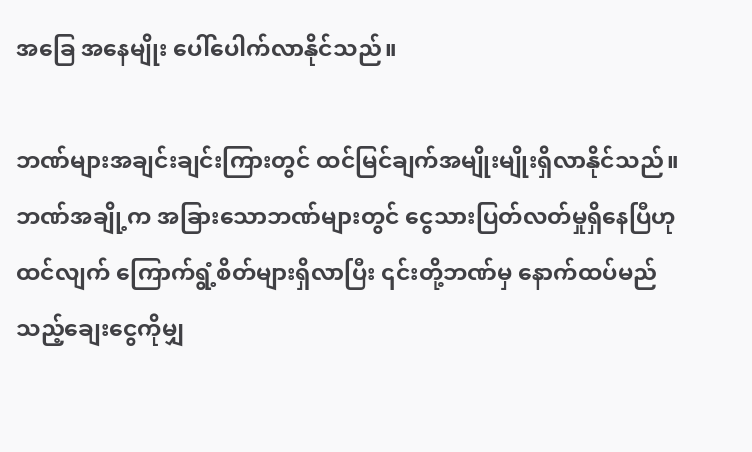အခြေ အနေမျိုး ပေါ်ပေါက်လာနိုင်သည်။

ဘဏ်များအချင်းချင်းကြားတွင် ထင်မြင်ချက်အမျိုးမျိုးရှိလာနိုင်သည်။ ဘဏ်အချို့က အခြားသောဘဏ်များတွင် ငွေသားပြတ်လတ်မှုရှိနေပြီဟု ထင်လျက် ကြောက်ရွံ့စိတ်များရှိလာပြီး ၎င်းတို့ဘဏ်မှ နောက်ထပ်မည်သည့်ချေးငွေကိုမျှ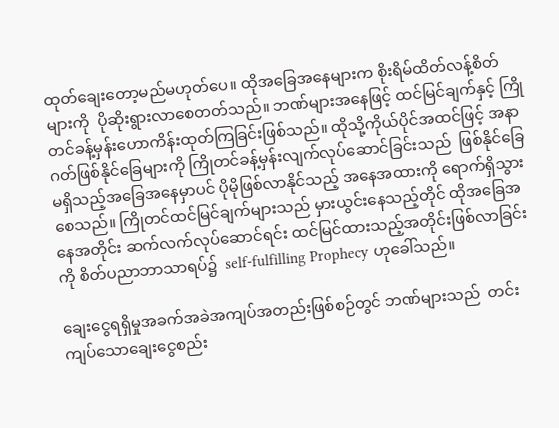ထုတ်ချေးတော့မည်မဟုတ်ပေ။ ထိုအခြေအနေများက စိုးရိမ်ထိတ်လန့်စိတ်များကို  ပိုဆိုးရွားလာစေတတ်သည်။ ဘဏ်များအနေဖြင့် ထင်မြင်ချက်နှင့် ကြိုတင်ခန့်မှန်းဟောကိန်းထုတ်ကြခြင်းဖြစ်သည်။ ထိုသို့ကိုယ်ပိုင်အထင်ဖြင့် အနာဂတ်ဖြစ်နိုင်ခြေများကို ကြိုတင်ခန့်မှန်းလျက်လုပ်ဆောင်ခြင်းသည်  ဖြစ်နိုင်ခြေမရှိသည့်အခြေအနေမှာပင် ပိုမိုဖြစ်လာနိုင်သည့် အနေအထားကို ရောက်ရှိသွားစေသည်။ ကြိုတင်ထင်မြင်ချက်များသည် မှားယွင်းနေသည့်တိုင် ထိုအခြေအနေအတိုင်း ဆက်လက်လုပ်ဆောင်ရင်း ထင်မြင်ထားသည့်အတိုင်းဖြစ်လာခြင်းကို စိတ်ပညာဘာသာရပ်၌  self-fulfilling Prophecy ဟုခေါ်သည်။

ချေးငွေရရှိမှုအခက်အခဲအကျပ်အတည်းဖြစ်စဉ်တွင် ဘဏ်များသည်  တင်းကျပ်သောချေးငွေစည်း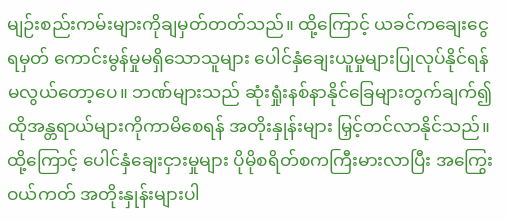မျဉ်းစည်းကမ်းများကိုချမှတ်တတ်သည်။ ထို့ကြောင့် ယခင်ကချေးငွေရမှတ် ကောင်းမွန်မှုမရှိသောသူများ ပေါင်နှံချေးယူမှုများပြုလုပ်နိုင်ရန် မလွယ်တော့ပေ။ ဘဏ်များသည် ဆုံးရှုံးနစ်နာနိုင်ခြေများတွက်ချက်၍ ထိုအန္တရာယ်များကိုကာမိစေရန် အတိုးနှုန်းများ မြှင့်တင်လာနိုင်သည်။ ထို့ကြောင့် ပေါင်နှံချေးငှားမှုများ ပိုမိုစရိတ်စကကြီးမားလာပြီး အကြွေးဝယ်ကတ် အတိုးနှုန်းများပါ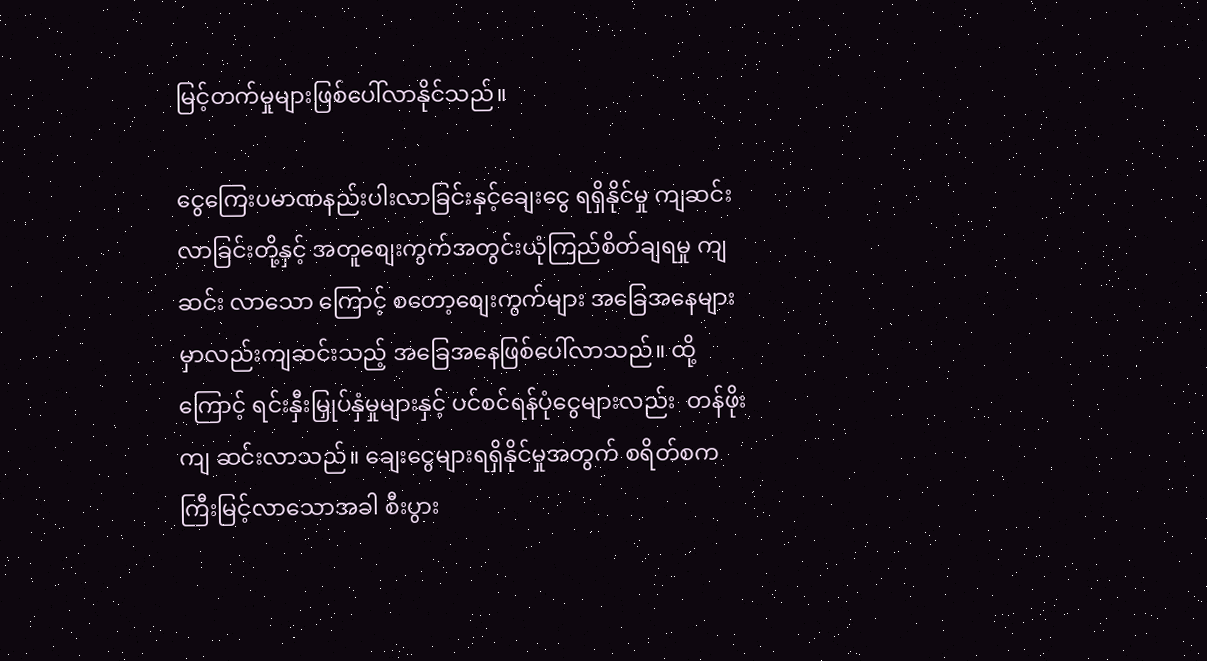မြင့်တက်မှုများဖြစ်ပေါ်လာနိုင်သည်။

ငွေကြေးပမာဏနည်းပါးလာခြင်းနှင့်ချေးငွေ ရရှိနိုင်မှု ကျဆင်းလာခြင်းတို့နှင့် အတူစျေးကွက်အတွင်းယုံကြည်စိတ်ချရမှု ကျဆင်း လာသော ကြောင့် စတော့စျေးကွက်များ အခြေအနေများမှာလည်းကျဆင်းသည့် အခြေအနေဖြစ်ပေါ်လာသည်။ ထို့ကြောင့် ရင်းနှီးမြှုပ်နှံမှုများနှင့် ပင်စင်ရန်ပုံငွေများလည်း  တန်ဖိုးကျ ဆင်းလာသည်။ ချေးငွေများရရှိနိုင်မှုအတွက် စရိတ်စကကြီးမြင့်လာသောအခါ စီးပွား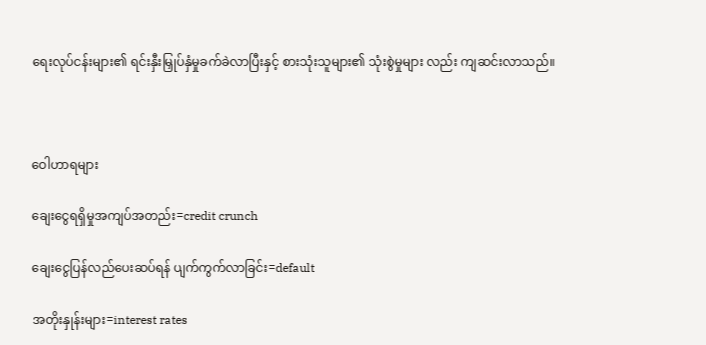ရေးလုပ်ငန်းများ၏ ရင်းနှီးမြှုပ်နှံမှုခက်ခဲလာပြီးနှင့် စားသုံးသူများ၏ သုံးစွဲမှုများ လည်း ကျဆင်းလာသည်။



ဝေါဟာရများ

ချေးငွေရရှိမှုအကျပ်အတည်း=credit crunch

ချေးငွေပြန်လည်ပေးဆပ်ရန် ပျက်ကွက်လာခြင်း=default

အတိုးနှုန်းများ=interest rates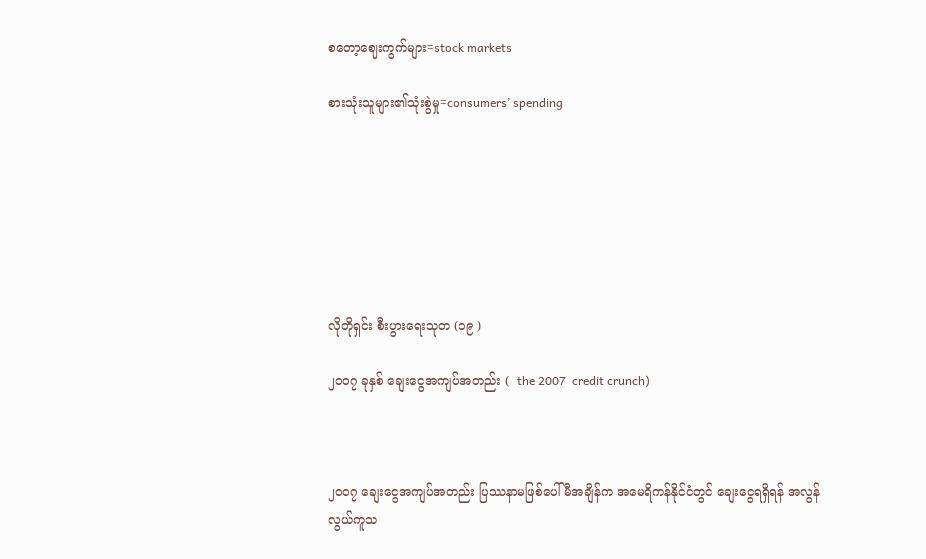စတော့ဈေးကွက်များ=stock markets

စားသုံးသူများ၏သုံးစွဲမှု=consumers’ spending







လိုတိုရှင်း စီးပွားရေးသုတ (၁၉ )

၂၀၀၇ ခုနှစ် ချေးငွေအကျပ်အတည်း (  the 2007  credit crunch)



၂၀၀၇ ချေးငွေအကျပ်အတည်း ပြဿနာမဖြစ်ပေါ်မီအချိန်က အမေရိကန်နိုင်ငံတွင် ချေးငွေရရှိရန် အလွန်လွယ်ကူသ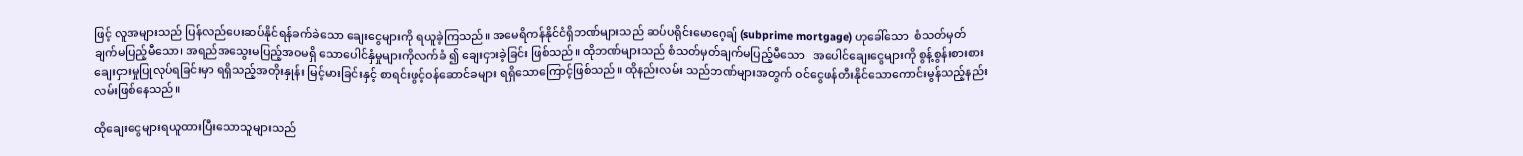ဖြင့် လူအများသည် ပြန်လည်ပေးဆပ်နိုင်ရန်ခက်ခဲသော ချေးငွေများကို ရယူခဲ့ကြသည်။ အမေရိကန်နိုင်ငံရှိဘဏ်များသည် ဆပ်ပရိုင်းမောဂေ့ချ် (subprime mortgage) ဟုခေါ်သော  စံသတ်မှတ်ချက်မပြည့်မီသော၊ အရည်အသွေးမပြည့်အဝမရှိ သောပေါင်နှံမှုများကိုလက်ခံ ၍ ချေးငှားခဲ့ခြင်း ဖြစ်သည်။ ထိုဘဏ်များသည် စံသတ်မှတ်ချက်မပြည့်မီသော   အပေါင်ချေးငွေများကို စွန့်စွန်းစားစားချေးငှားမှုပြုလုပ်ရခြင်းမှာ ရရှိသည့်အတိုးနှုန်း မြင့်မားခြင်းနှင့် စာရင်းဖွင့်ဝန်ဆောင်ခများ ရရှိသောကြောင့်ဖြစ်သည်။ ထိုနည်းလမ်း သည်ဘဏ်များအတွက် ဝင်ငွေဖန်တီးနိုင်သောကောင်းမွန်သည့်နည်းလမ်းဖြစ်နေသည်။

ထိုချေးငွေများရယူထားပြီးသောသူများသည်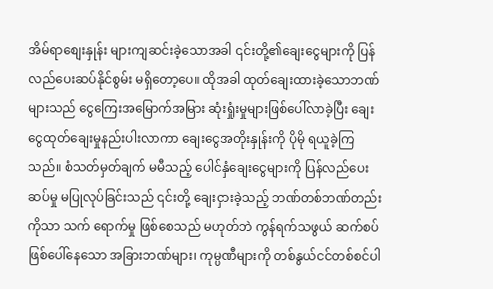အိမ်ရာစျေးနှုန်း များကျဆင်းခဲ့သောအခါ ၎င်းတို့၏ချေးငွေများကို ပြန်လည်ပေးဆပ်နိုင်စွမ်း မရှိတော့ပေ။ ထိုအခါ ထုတ်ချေးထားခဲ့သောဘဏ်များသည် ငွေကြေးအမြောက်အမြား ဆုံးရှုံးမှုများဖြစ်ပေါ်လာခဲ့ပြီး ချေးငွေထုတ်ချေးမှုနည်းပါးလာကာ ချေးငွေအတိုးနှုန်းကို ပိုမို ရယူခဲ့ကြသည်။ စံသတ်မှတ်ချက် မမီသည့် ပေါင်နှံချေးငွေများကို ပြန်လည်ပေးဆပ်မှု မပြုလုပ်ခြင်းသည် ၎င်းတို့ ချေးငှားခဲ့သည့် ဘဏ်တစ်ဘဏ်တည်းကိုသာ သက် ရောက်မှု ဖြစ်စေသည် မဟုတ်ဘဲ ကွန်ရက်သဖွယ် ဆက်စပ်ဖြစ်ပေါ်နေသော အခြားဘဏ်များ၊ ကုမ္ပဏီများကို တစ်နွယ်ငင်တစ်စင်ပါ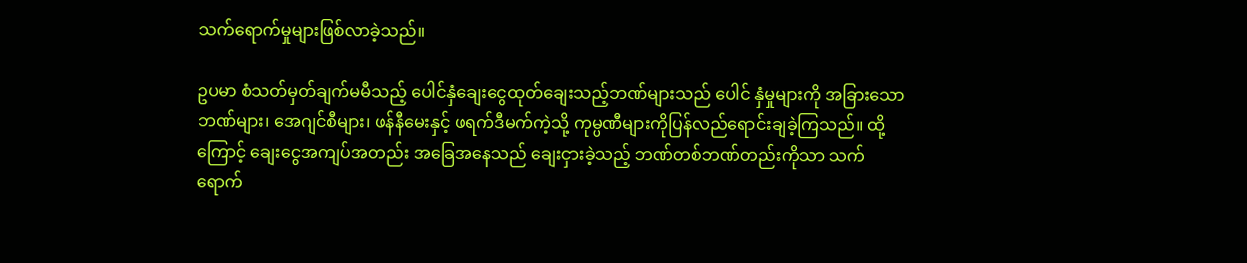သက်ရောက်မှုများဖြစ်လာခဲ့သည်။

ဥပမာ စံသတ်မှတ်ချက်မမီသည့် ပေါင်နှံချေးငွေထုတ်ချေးသည့်ဘဏ်များသည် ပေါင် နှံမှုများကို အခြားသောဘဏ်များ၊ အေဂျင်စီများ၊ ဖန်နီမေးနှင့် ဖရက်ဒီမက်ကဲ့သို့ ကုမ္ပဏီများကိုပြန်လည်ရောင်းချခဲ့ကြသည်။ ထို့ကြောင့် ချေးငွေအကျပ်အတည်း အခြေအနေသည် ချေးငှားခဲ့သည့် ဘဏ်တစ်ဘဏ်တည်းကိုသာ သက်ရောက်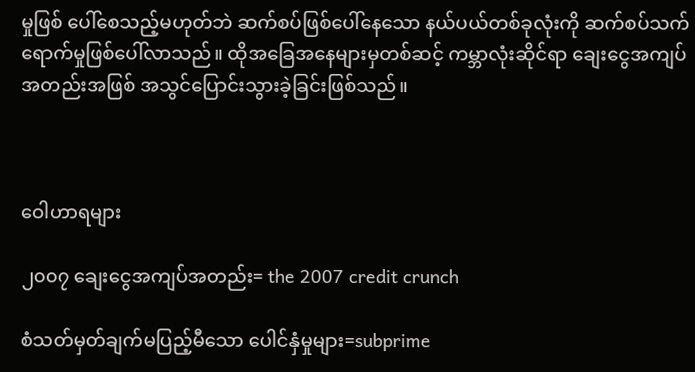မှုဖြစ် ပေါ်စေသည့်မဟုတ်ဘဲ ဆက်စပ်ဖြစ်ပေါ်နေသော နယ်ပယ်တစ်ခုလုံးကို ဆက်စပ်သက်ရောက်မှုဖြစ်ပေါ်လာသည်။ ထိုအခြေအနေများမှတစ်ဆင့် ကမ္ဘာလုံးဆိုင်ရာ ချေးငွေအကျပ်အတည်းအဖြစ် အသွင်ပြောင်းသွားခဲ့ခြင်းဖြစ်သည်။



ဝေါဟာရများ

၂၀၀၇ ချေးငွေအကျပ်အတည်း= the 2007 credit crunch

စံသတ်မှတ်ချက်မပြည့်မီသော ပေါင်နှံမှုများ=subprime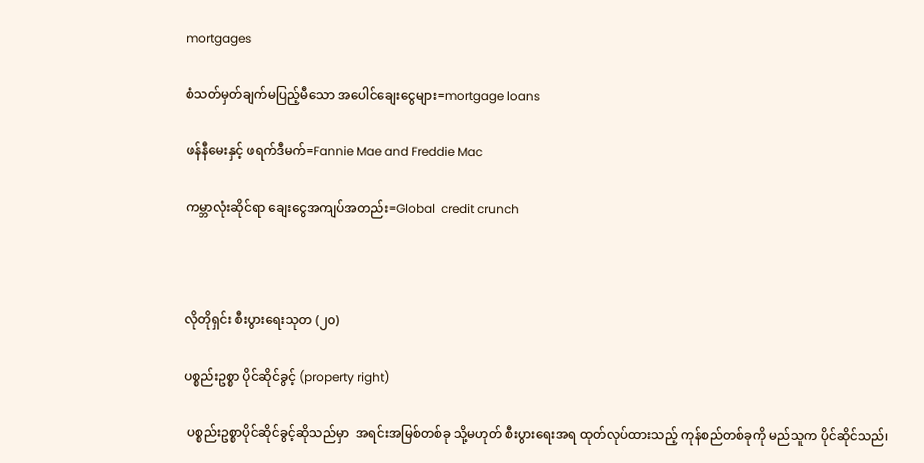mortgages

စံသတ်မှတ်ချက်မပြည့်မီသော အပေါင်ချေးငွေများ=mortgage loans

ဖန်နီမေးနှင့် ဖရက်ဒီမက်=Fannie Mae and Freddie Mac

ကမ္ဘာလုံးဆိုင်ရာ ချေးငွေအကျပ်အတည်း=Global  credit crunch



လိုတိုရှင်း စီးပွားရေးသုတ (၂၀)

ပစ္စည်းဥစ္စာ ပိုင်ဆိုင်ခွင့် (property right)

 ပစ္စည်းဥစ္စာပိုင်ဆိုင်ခွင့်ဆိုသည်မှာ  အရင်းအမြစ်တစ်ခု သို့မဟုတ် စီးပွားရေးအရ ထုတ်လုပ်ထားသည့် ကုန်စည်တစ်ခုကို မည်သူက ပိုင်ဆိုင်သည်၊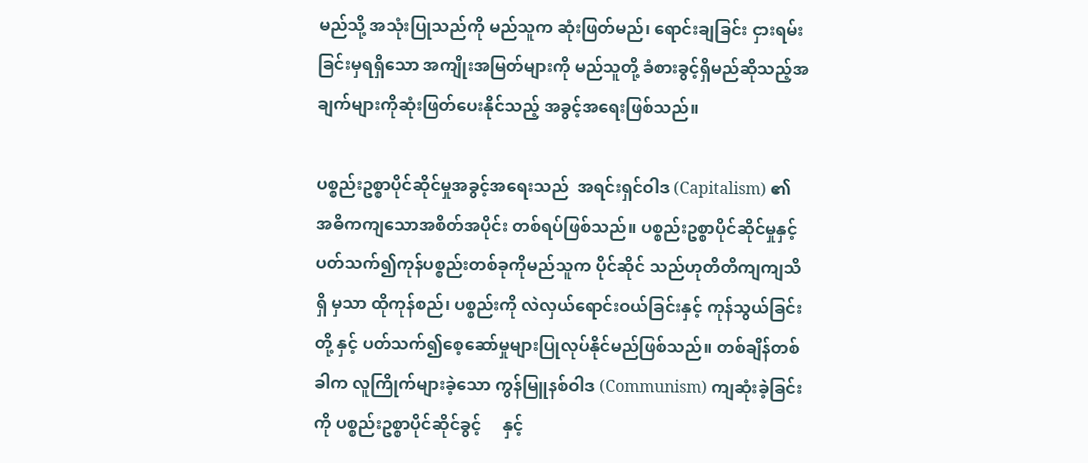မည်သို့ အသုံးပြုသည်ကို မည်သူက ဆုံးဖြတ်မည်၊ ရောင်းချခြင်း ငှားရမ်းခြင်းမှရရှိသော အကျိုးအမြတ်များကို မည်သူတို့ ခံစားခွင့်ရှိမည်ဆိုသည့်အချက်များကိုဆုံးဖြတ်ပေးနိုင်သည့် အခွင့်အရေးဖြစ်သည်။

ပစ္စည်းဥစ္စာပိုင်ဆိုင်မှုအခွင့်အရေးသည်  အရင်းရှင်ဝါဒ (Capitalism) ၏ အဓိကကျသောအစိတ်အပိုင်း တစ်ရပ်ဖြစ်သည်။ ပစ္စည်းဥစ္စာပိုင်ဆိုင်မှုနှင့် ပတ်သက်၍ကုန်ပစ္စည်းတစ်ခုကိုမည်သူက ပိုင်ဆိုင် သည်ဟုတိတိကျကျသိရှိ မှသာ ထိုကုန်စည်၊ ပစ္စည်းကို လဲလှယ်ရောင်းဝယ်ခြင်းနှင့် ကုန်သွယ်ခြင်းတို့ နှင့် ပတ်သက်၍စေ့ဆော်မှုများပြုလုပ်နိုင်မည်ဖြစ်သည်။ တစ်ချိန်တစ်ခါက လူကြိုက်များခဲ့သော ကွန်မြူနစ်ဝါဒ (Communism) ကျဆုံးခဲ့ခြင်းကို ပစ္စည်းဥစ္စာပိုင်ဆိုင်ခွင့်     နှင့်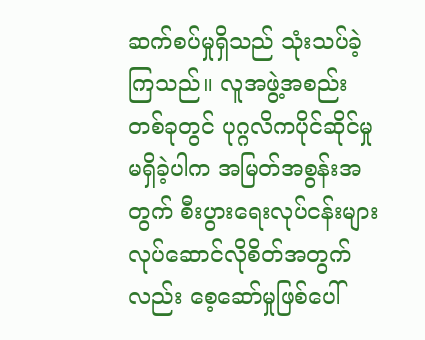ဆက်စပ်မှုရှိသည် သုံးသပ်ခဲ့ကြသည်။ လူအဖွဲ့အစည်းတစ်ခုတွင် ပုဂ္ဂလိကပိုင်ဆိုင်မှုမရှိခဲ့ပါက အမြတ်အစွန်းအတွက် စီးပွားရေးလုပ်ငန်းများ လုပ်ဆောင်လိုစိတ်အတွက်လည်း စေ့ဆော်မှုဖြစ်ပေါ်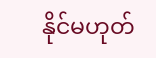နိုင်မဟုတ်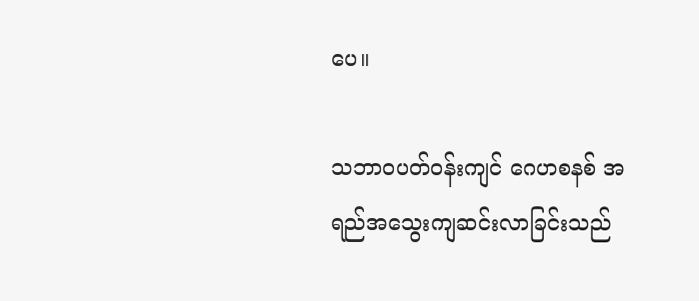ပေ။

သဘာဝပတ်ဝန်းကျင် ဂေဟစနစ် အရည်အသွေးကျဆင်းလာခြင်းသည်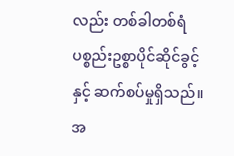လည်း တစ်ခါတစ်ရံ ပစ္စည်းဥစ္စာပိုင်ဆိုင်ခွင့်နှင့် ဆက်စပ်မှုရှိသည်။ အ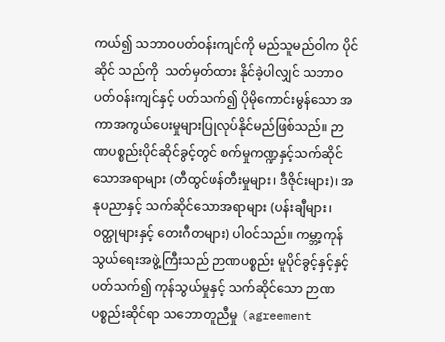ကယ်၍ သဘာဝပတ်ဝန်းကျင်ကို မည်သူမည်ဝါက ပိုင်ဆိုင် သည်ကို  သတ်မှတ်ထား နိုင်ခဲ့ပါလျှင် သဘာဝပတ်ဝန်းကျင်နှင့် ပတ်သက်၍ ပိုမိုကောင်းမွန်သော အကာအကွယ်ပေးမှုများပြုလုပ်နိုင်မည်ဖြစ်သည်။ ဉာဏပစ္စည်းပိုင်ဆိုင်ခွင့်တွင် စက်မှုကဏ္ဍနှင့်သက်ဆိုင်သောအရာများ (တီထွင်ဖန်တီးမှုများ၊ ဒီဇိုင်းများ)၊ အနုပညာနှင့် သက်ဆိုင်သောအရာများ (ပန်းချီများ၊ ဝတ္ထုများနှင့် တေးဂီတများ) ပါဝင်သည်။ ကမ္ဘာ့ကုန်သွယ်ရေးအဖွဲ့ကြီးသည် ဉာဏပစ္စည်း မူပိုင်ခွင့်နှင့်နှင့် ပတ်သက်၍ ကုန်သွယ်မှုနှင့် သက်ဆိုင်သော ဉာဏပစ္စည်းဆိုင်ရာ သဘောတူညီမှု (agreement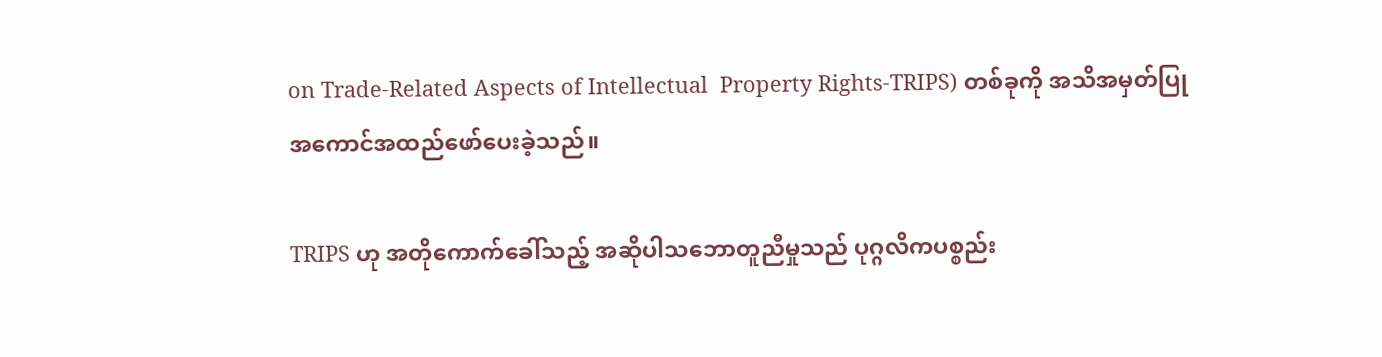on Trade-Related Aspects of Intellectual  Property Rights-TRIPS) တစ်ခုကို အသိအမှတ်ပြု အကောင်အထည်ဖော်ပေးခဲ့သည်။

TRIPS ဟု အတိုကောက်ခေါ်သည့် အဆိုပါသဘောတူညီမှုသည် ပုဂ္ဂလိကပစ္စည်း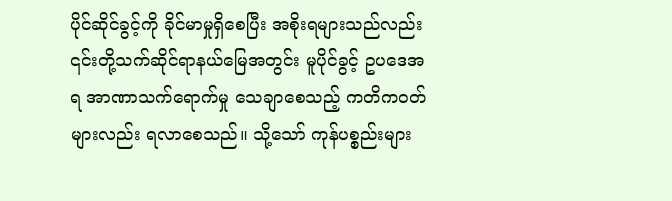ပိုင်ဆိုင်ခွင့်ကို ခိုင်မာမှုရှိစေပြီး အစိုးရများသည်လည်း ၎င်းတို့သက်ဆိုင်ရာနယ်မြေအတွင်း မူပိုင်ခွင့် ဥပဒေအရ အာဏာသက်ရောက်မှု သေချာစေသည့် ကတိကဝတ်များလည်း ရလာစေသည်။ သို့သော် ကုန်ပစ္စည်းများ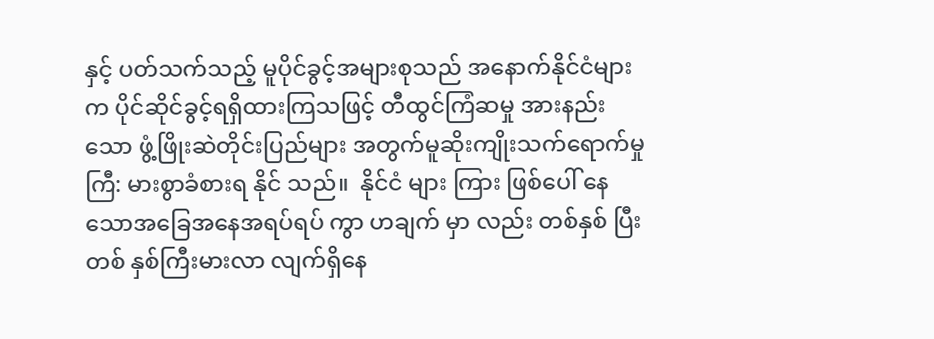နှင့် ပတ်သက်သည့် မူပိုင်ခွင့်အများစုသည် အနောက်နိုင်ငံများက ပိုင်ဆိုင်ခွင့်ရရှိထားကြသဖြင့် တီထွင်ကြံဆမှု အားနည်းသော ဖွံ့ဖြိုးဆဲတိုင်းပြည်များ အတွက်မူဆိုးကျိုးသက်ရောက်မှုကြီ: မားစွာခံစားရ နိုင် သည်။  နိုင်ငံ များ ကြား ဖြစ်ပေါ် နေသောအခြေအနေအရပ်ရပ် ကွာ ဟချက် မှာ လည်း တစ်နှစ် ပြီး တစ် နှစ်ကြီးမားလာ လျက်ရှိနေ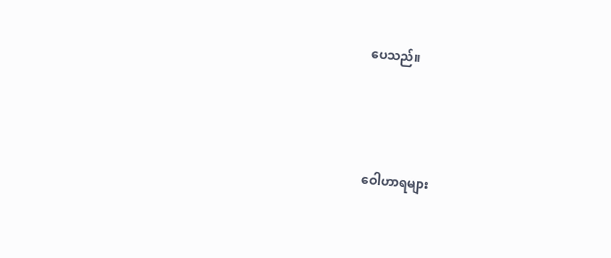ပေသည်။



ဝေါဟာရများ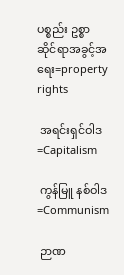ပစ္စည်း ဥစ္စာ ဆိုင်ရာအခွင့်အရေး=property rights

 အရင်းရှင်ဝါဒ=Capitalism

 ကွန်မြူ နစ်ဝါဒ=Communism

 ဉာဏ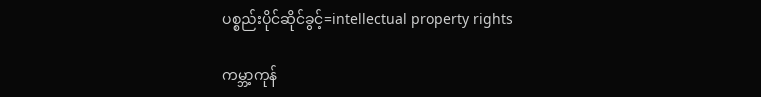ပစ္စည်းပိုင်ဆိုင်ခွင့်=intellectual property rights

ကမ္ဘာ့ကုန်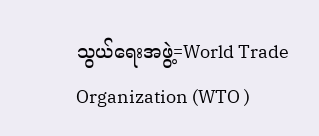သွယ်ရေးအဖွဲ့=World Trade Organization (WTO )